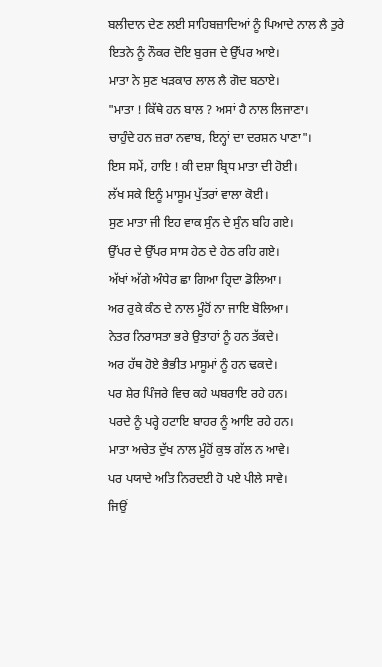ਬਲੀਦਾਨ ਦੇਣ ਲਈ ਸਾਹਿਬਜ਼ਾਦਿਆਂ ਨੂੰ ਪਿਆਦੇ ਨਾਲ ਲੈ ਤੁਰੇ
ਇਤਨੇ ਨੂੰ ਨੌਕਰ ਦੋਇ ਬੁਰਜ ਦੇ ਉੱਪਰ ਆਏ।
ਮਾਤਾ ਨੇ ਸੁਣ ਖੜਕਾਰ ਲਾਲ ਲੈ ਗੋਦ ਬਠਾਏ।
"ਮਾਤਾ ! ਕਿੱਥੇ ਹਨ ਬਾਲ ? ਅਸਾਂ ਹੈ ਨਾਲ ਲਿਜਾਣਾ।
ਚਾਹੁੰਦੇ ਹਨ ਜ਼ਰਾ ਨਵਾਬ, ਇਨ੍ਹਾਂ ਦਾ ਦਰਸ਼ਨ ਪਾਣਾ"।
ਇਸ ਸਮੇਂ, ਹਾਇ ! ਕੀ ਦਸ਼ਾ ਬ੍ਰਿਧ ਮਾਤਾ ਦੀ ਹੋਈ।
ਲੱਖ ਸਕੇ ਇਨੂੰ ਮਾਸੂਮ ਪੁੱਤਰਾਂ ਵਾਲਾ ਕੋਈ।
ਸੁਣ ਮਾਤਾ ਜੀ ਇਹ ਵਾਕ ਸੁੰਨ ਦੇ ਸੁੰਨ ਬਹਿ ਗਏ।
ਉੱਪਰ ਦੇ ਉੱਪਰ ਸਾਸ ਹੇਠ ਦੇ ਹੇਠ ਰਹਿ ਗਏ।
ਅੱਖਾਂ ਅੱਗੇ ਅੰਧੇਰ ਛਾ ਗਿਆ ਹ੍ਰਿਦਾ ਡੋਲਿਆ।
ਅਰ ਰੁਕੇ ਕੰਠ ਦੇ ਨਾਲ ਮੂੰਹੋਂ ਨਾ ਜਾਇ ਬੋਲਿਆ।
ਨੇਤਰ ਨਿਰਾਸਤਾ ਭਰੇ ਉਤਾਹਾਂ ਨੂੰ ਹਨ ਤੱਕਦੇ।
ਅਰ ਹੱਥ ਹੋਏ ਭੈਭੀਤ ਮਾਸੂਮਾਂ ਨੂੰ ਹਨ ਢਕਦੇ।
ਪਰ ਸ਼ੇਰ ਪਿੰਜਰੇ ਵਿਚ ਕਹੇ ਘਬਰਾਇ ਰਹੇ ਹਨ।
ਪਰਦੇ ਨੂੰ ਪਰ੍ਹੇ ਹਟਾਇ ਬਾਹਰ ਨੂੰ ਆਇ ਰਹੇ ਹਨ।
ਮਾਤਾ ਅਚੇਤ ਦੁੱਖ ਨਾਲ ਮੂੰਹੋਂ ਕੁਝ ਗੱਲ ਨ ਆਵੇ।
ਪਰ ਪਯਾਦੇ ਅਤਿ ਨਿਰਦਈ ਹੋ ਪਏ ਪੀਲੇ ਸਾਵੇ।
ਜਿਉਂ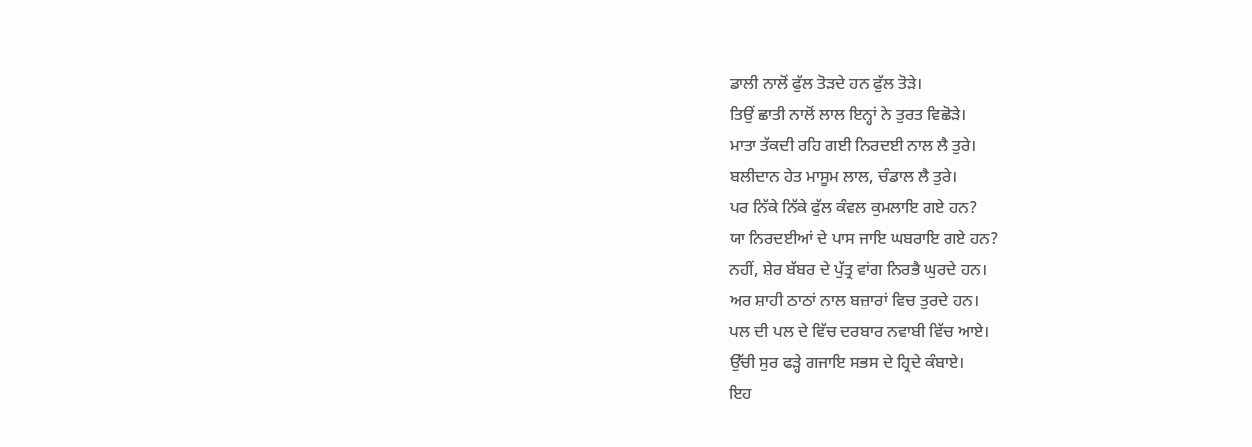ਡਾਲੀ ਨਾਲੋਂ ਫੁੱਲ ਤੋੜਦੇ ਹਨ ਫੁੱਲ ਤੋੜੇ।
ਤਿਉਂ ਛਾਤੀ ਨਾਲੋਂ ਲਾਲ ਇਨ੍ਹਾਂ ਨੇ ਤੁਰਤ ਵਿਛੋੜੇ।
ਮਾਤਾ ਤੱਕਦੀ ਰਹਿ ਗਈ ਨਿਰਦਈ ਨਾਲ ਲੈ ਤੁਰੇ।
ਬਲੀਦਾਨ ਹੇਤ ਮਾਸੂਮ ਲਾਲ, ਚੰਡਾਲ ਲੈ ਤੁਰੇ।
ਪਰ ਨਿੱਕੇ ਨਿੱਕੇ ਫੁੱਲ ਕੰਵਲ ਕੁਮਲਾਇ ਗਏ ਹਨ?
ਯਾ ਨਿਰਦਈਆਂ ਦੇ ਪਾਸ ਜਾਇ ਘਬਰਾਇ ਗਏ ਹਨ?
ਨਹੀਂ, ਸ਼ੇਰ ਬੱਬਰ ਦੇ ਪੁੱਤ੍ਰ ਵਾਂਗ ਨਿਰਭੈ ਘੁਰਦੇ ਹਨ।
ਅਰ ਸ਼ਾਹੀ ਠਾਠਾਂ ਨਾਲ ਬਜ਼ਾਰਾਂ ਵਿਚ ਤੁਰਦੇ ਹਨ।
ਪਲ ਦੀ ਪਲ ਦੇ ਵਿੱਚ ਦਰਬਾਰ ਨਵਾਬੀ ਵਿੱਚ ਆਏ।
ਉੱਚੀ ਸੁਰ ਫੜ੍ਹੇ ਗਜਾਇ ਸਭਸ ਦੇ ਹ੍ਰਿਦੇ ਕੰਬਾਏ।
ਇਹ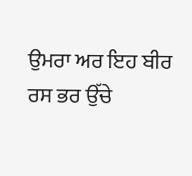ਉਮਰਾ ਅਰ ਇਹ ਬੀਰ ਰਸ ਭਰ ਉੱਚੇ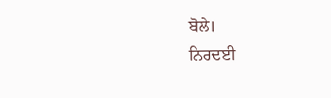ਬੋਲੇ।
ਨਿਰਦਈ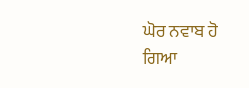ਘੋਰ ਨਵਾਬ ਹੋ ਗਿਆ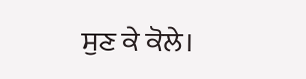ਸੁਣ ਕੇ ਕੋਲੇ।